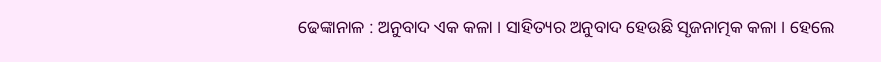ଢେଙ୍କାନାଳ : ଅନୁବାଦ ଏକ କଳା । ସାହିତ୍ୟର ଅନୁବାଦ ହେଉଛି ସୃଜନାତ୍ମକ କଳା । ହେଲେ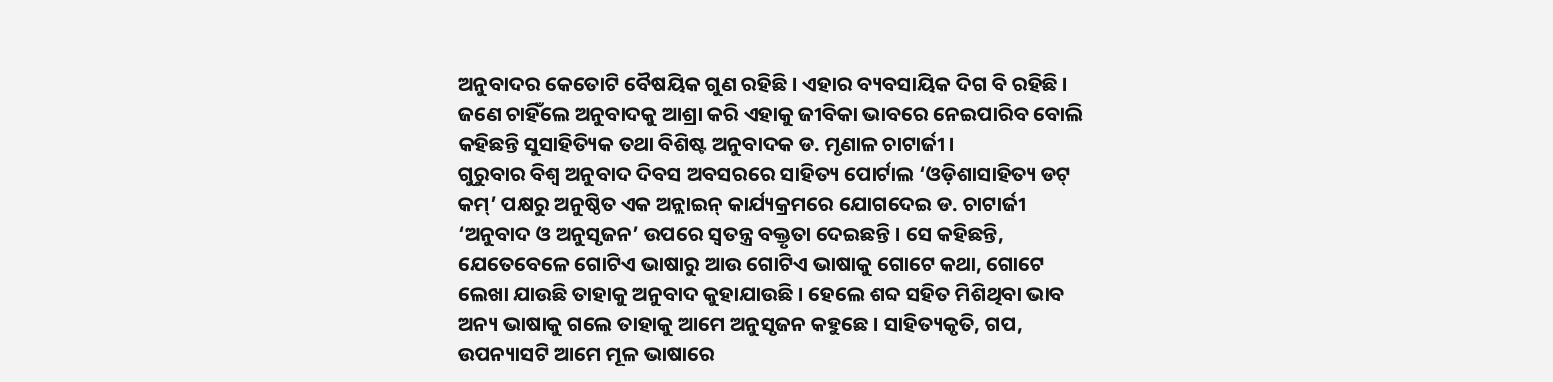ଅନୁବାଦର କେତୋଟି ବୈଷୟିକ ଗୁଣ ରହିଛି । ଏହାର ବ୍ୟବସାୟିକ ଦିଗ ବି ରହିଛି । ଜଣେ ଚାହିଁଲେ ଅନୁବାଦକୁ ଆଶ୍ରା କରି ଏହାକୁ ଜୀବିକା ଭାବରେ ନେଇପାରିବ ବୋଲି କହିଛନ୍ତି ସୁସାହିତ୍ୟିକ ତଥା ବିଶିଷ୍ଟ ଅନୁବାଦକ ଡ. ମୃଣାଳ ଚାଟାର୍ଜୀ ।
ଗୁରୁବାର ବିଶ୍ୱ ଅନୁବାଦ ଦିବସ ଅବସରରେ ସାହିତ୍ୟ ପୋର୍ଟାଲ ‘ଓଡ଼ିଶାସାହିତ୍ୟ ଡଟ୍ କମ୍’ ପକ୍ଷରୁ ଅନୁଷ୍ଠିତ ଏକ ଅନ୍ଲାଇନ୍ କାର୍ଯ୍ୟକ୍ରମରେ ଯୋଗଦେଇ ଡ. ଚାଟାର୍ଜୀ ‘ଅନୁବାଦ ଓ ଅନୁସୃଜନ’ ଉପରେ ସ୍ୱତନ୍ତ୍ର ବକ୍ତୃତା ଦେଇଛନ୍ତି । ସେ କହିଛନ୍ତି, ଯେତେବେଳେ ଗୋଟିଏ ଭାଷାରୁ ଆଉ ଗୋଟିଏ ଭାଷାକୁ ଗୋଟେ କଥା, ଗୋଟେ ଲେଖା ଯାଉଛି ତାହାକୁ ଅନୁବାଦ କୁହାଯାଉଛି । ହେଲେ ଶବ୍ଦ ସହିତ ମିଶିଥିବା ଭାବ ଅନ୍ୟ ଭାଷାକୁ ଗଲେ ତାହାକୁ ଆମେ ଅନୁସୃଜନ କହୁଛେ । ସାହିତ୍ୟକୃତି, ଗପ, ଉପନ୍ୟାସଟି ଆମେ ମୂଳ ଭାଷାରେ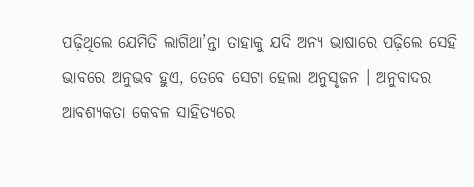ପଢ଼ିଥିଲେ ଯେମିତି ଲାଗିଥା’ନ୍ତା ତାହାକୁ ଯଦି ଅନ୍ୟ ଭାଷାରେ ପଢ଼ିଲେ ସେହି ଭାବରେ ଅନୁଭବ ହୁଏ, ତେବେ ସେଟା ହେଲା ଅନୁସୃଜନ । ଅନୁବାଦର ଆବଶ୍ୟକତା କେବଳ ସାହିତ୍ୟରେ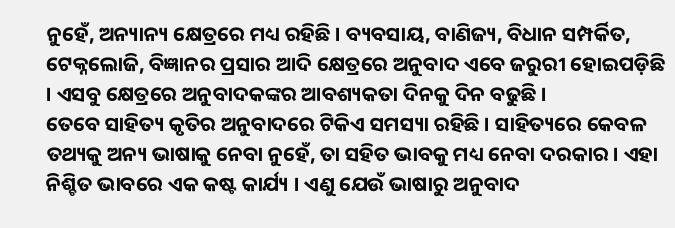ନୁହେଁ, ଅନ୍ୟାନ୍ୟ କ୍ଷେତ୍ରରେ ମଧ୍ୟ ରହିଛି । ବ୍ୟବସାୟ, ବାଣିଜ୍ୟ, ବିଧାନ ସମ୍ପର୍କିତ, ଟେକ୍ନଲୋଜି, ବିଜ୍ଞାନର ପ୍ରସାର ଆଦି କ୍ଷେତ୍ରରେ ଅନୁବାଦ ଏବେ ଜରୁରୀ ହୋଇପଡ଼ିଛି । ଏସବୁ କ୍ଷେତ୍ରରେ ଅନୁବାଦକଙ୍କର ଆବଶ୍ୟକତା ଦିନକୁ ଦିନ ବଢୁଛି ।
ତେବେ ସାହିତ୍ୟ କୃତିର ଅନୁବାଦରେ ଟିକିଏ ସମସ୍ୟା ରହିଛି । ସାହିତ୍ୟରେ କେବଳ ତଥ୍ୟକୁ ଅନ୍ୟ ଭାଷାକୁ ନେବା ନୁହେଁ, ତା ସହିତ ଭାବକୁ ମଧ୍ୟ ନେବା ଦରକାର । ଏହା ନିଶ୍ଚିତ ଭାବରେ ଏକ କଷ୍ଟ କାର୍ଯ୍ୟ । ଏଣୁ ଯେଉଁ ଭାଷାରୁ ଅନୁବାଦ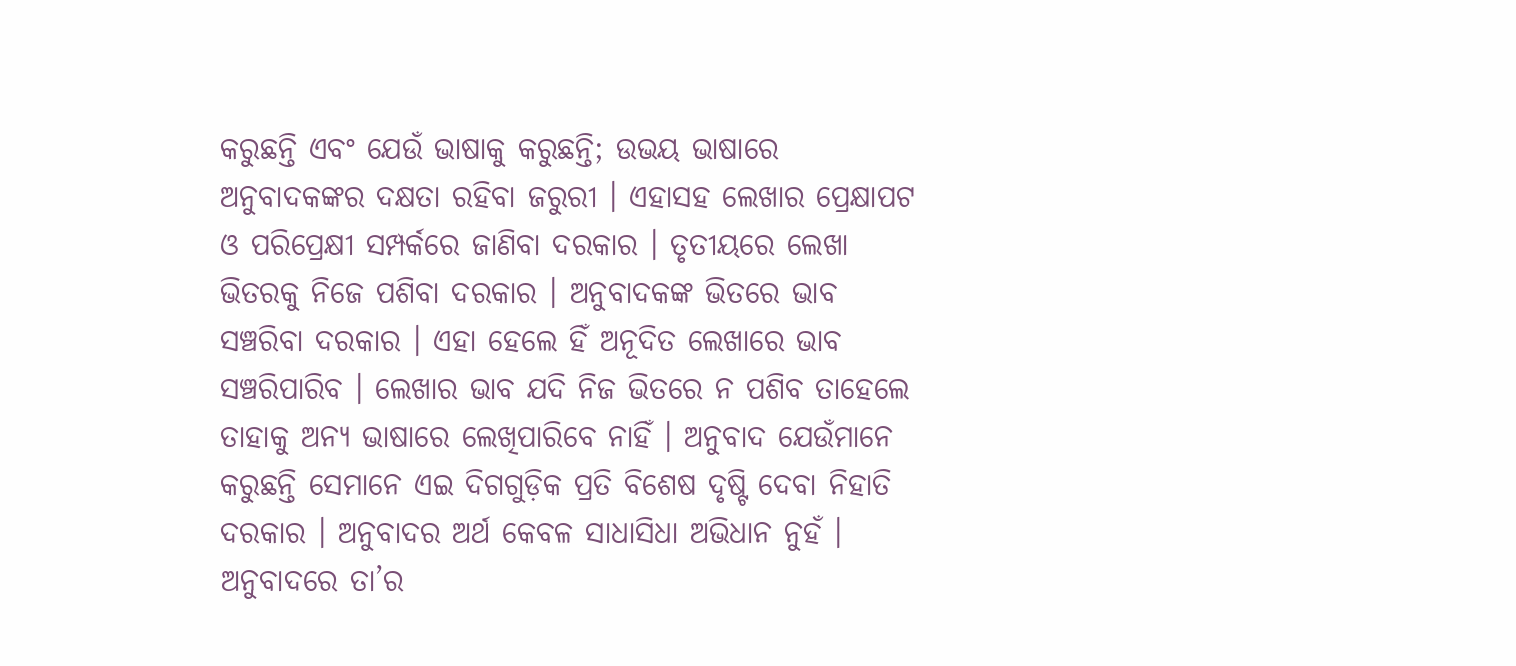କରୁଛନ୍ତି ଏବଂ ଯେଉଁ ଭାଷାକୁ କରୁଛନ୍ତି; ଉଭୟ ଭାଷାରେ ଅନୁବାଦକଙ୍କର ଦକ୍ଷତା ରହିବା ଜରୁରୀ । ଏହାସହ ଲେଖାର ପ୍ରେକ୍ଷାପଟ ଓ ପରିପ୍ରେକ୍ଷୀ ସମ୍ପର୍କରେ ଜାଣିବା ଦରକାର । ତୃତୀୟରେ ଲେଖା ଭିତରକୁ ନିଜେ ପଶିବା ଦରକାର । ଅନୁବାଦକଙ୍କ ଭିତରେ ଭାବ ସଞ୍ଚରିବା ଦରକାର । ଏହା ହେଲେ ହିଁ ଅନୂଦିତ ଲେଖାରେ ଭାବ ସଞ୍ଚରିପାରିବ । ଲେଖାର ଭାବ ଯଦି ନିଜ ଭିତରେ ନ ପଶିବ ତାହେଲେ ତାହାକୁ ଅନ୍ୟ ଭାଷାରେ ଲେଖିପାରିବେ ନାହିଁ । ଅନୁବାଦ ଯେଉଁମାନେ କରୁଛନ୍ତି ସେମାନେ ଏଇ ଦିଗଗୁଡ଼ିକ ପ୍ରତି ବିଶେଷ ଦୃଷ୍ଟି ଦେବା ନିହାତି ଦରକାର । ଅନୁବାଦର ଅର୍ଥ କେବଳ ସାଧାସିଧା ଅଭିଧାନ ନୁହଁ । ଅନୁବାଦରେ ତା’ର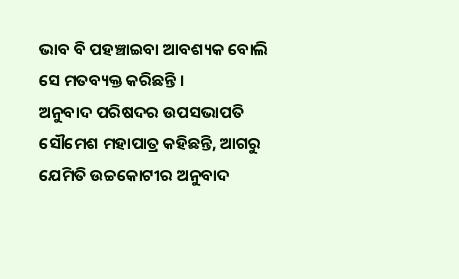ଭାବ ବି ପହଞ୍ଚାଇବା ଆବଶ୍ୟକ ବୋଲି ସେ ମତବ୍ୟକ୍ତ କରିଛନ୍ତି ।
ଅନୁବାଦ ପରିଷଦର ଉପସଭାପତି ସୌମେଶ ମହାପାତ୍ର କହିଛନ୍ତି, ଆଗରୁ ଯେମିତି ଉଚ୍ଚକୋଟୀର ଅନୁବାଦ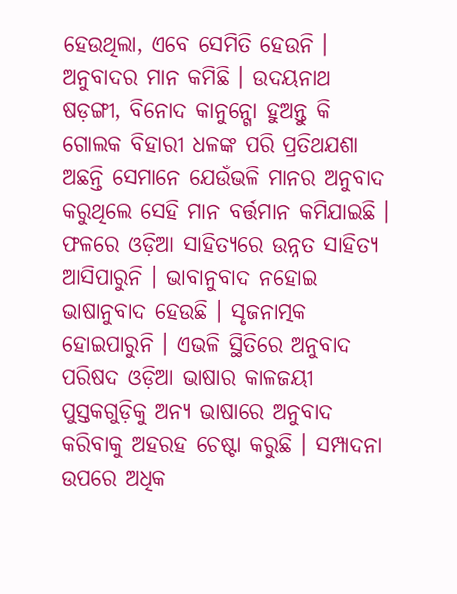ହେଉଥିଲା, ଏବେ ସେମିତି ହେଉନି । ଅନୁବାଦର ମାନ କମିଛି । ଉଦୟନାଥ ଷଡ଼ଙ୍ଗୀ, ବିନୋଦ କାନୁନ୍ଗୋ ହୁଅନ୍ତୁ କି ଗୋଲକ ବିହାରୀ ଧଳଙ୍କ ପରି ପ୍ରତିଥଯଶା ଅଛନ୍ତି ସେମାନେ ଯେଉଁଭଳି ମାନର ଅନୁବାଦ କରୁଥିଲେ ସେହି ମାନ ବର୍ତ୍ତମାନ କମିଯାଇଛି । ଫଳରେ ଓଡ଼ିଆ ସାହିତ୍ୟରେ ଉନ୍ନତ ସାହିତ୍ୟ ଆସିପାରୁନି । ଭାବାନୁବାଦ ନହୋଇ ଭାଷାନୁବାଦ ହେଉଛି । ସୃଜନାତ୍ମକ ହୋଇପାରୁନି । ଏଭଳି ସ୍ଥିତିରେ ଅନୁବାଦ ପରିଷଦ ଓଡ଼ିଆ ଭାଷାର କାଳଜୟୀ ପୁସ୍ତକଗୁଡ଼ିକୁ ଅନ୍ୟ ଭାଷାରେ ଅନୁବାଦ କରିବାକୁ ଅହରହ ଚେଷ୍ଟା କରୁଛି । ସମ୍ପାଦନା ଉପରେ ଅଧିକ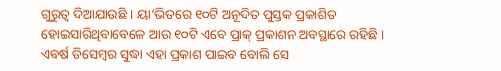ଗୁରୁତ୍ୱ ଦିଆଯାଉଛି । ୟା’ଭିତରେ ୧୦ଟି ଅନୂଦିତ ପୁସ୍ତକ ପ୍ରକାଶିତ ହୋଇସାରିଥିବାବେଳେ ଆଉ ୧୦ଟି ଏବେ ପ୍ରାକ୍ ପ୍ରକାଶନ ଅବସ୍ଥାରେ ରହିଛି । ଏବର୍ଷ ଡିସେମ୍ବର ସୁଦ୍ଧା ଏହା ପ୍ରକାଶ ପାଇବ ବୋଲି ସେ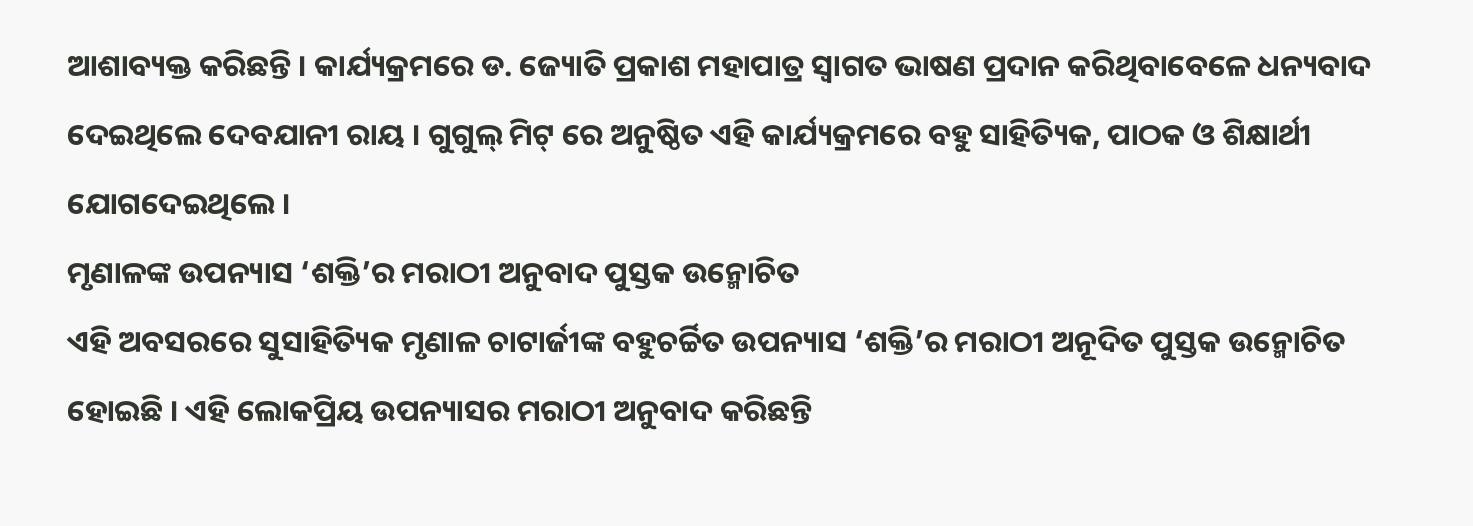ଆଶାବ୍ୟକ୍ତ କରିଛନ୍ତି । କାର୍ଯ୍ୟକ୍ରମରେ ଡ. ଜ୍ୟୋତି ପ୍ରକାଶ ମହାପାତ୍ର ସ୍ୱାଗତ ଭାଷଣ ପ୍ରଦାନ କରିଥିବାବେଳେ ଧନ୍ୟବାଦ ଦେଇଥିଲେ ଦେବଯାନୀ ରାୟ । ଗୁଗୁଲ୍ ମିଟ୍ ରେ ଅନୁଷ୍ଠିତ ଏହି କାର୍ଯ୍ୟକ୍ରମରେ ବହୁ ସାହିତ୍ୟିକ, ପାଠକ ଓ ଶିକ୍ଷାର୍ଥୀ ଯୋଗଦେଇଥିଲେ ।
ମୃଣାଳଙ୍କ ଉପନ୍ୟାସ ‘ଶକ୍ତି’ର ମରାଠୀ ଅନୁବାଦ ପୁସ୍ତକ ଉନ୍ମୋଚିତ
ଏହି ଅବସରରେ ସୁସାହିତ୍ୟିକ ମୃଣାଳ ଚାଟାର୍ଜୀଙ୍କ ବହୁଚର୍ଚ୍ଚିତ ଉପନ୍ୟାସ ‘ଶକ୍ତି’ର ମରାଠୀ ଅନୂଦିତ ପୁସ୍ତକ ଉନ୍ମୋଚିତ ହୋଇଛି । ଏହି ଲୋକପ୍ରିୟ ଉପନ୍ୟାସର ମରାଠୀ ଅନୁବାଦ କରିଛନ୍ତି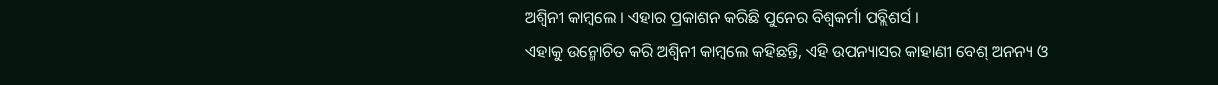ଅଶ୍ୱିନୀ କାମ୍ବଲେ । ଏହାର ପ୍ରକାଶନ କରିଛି ପୁନେର ବିଶ୍ୱକର୍ମା ପବ୍ଲିଶର୍ସ ।
ଏହାକୁ ଉନ୍ମୋଚିତ କରି ଅଶ୍ୱିନୀ କାମ୍ବଲେ କହିଛନ୍ତି, ଏହି ଉପନ୍ୟାସର କାହାଣୀ ବେଶ୍ ଅନନ୍ୟ ଓ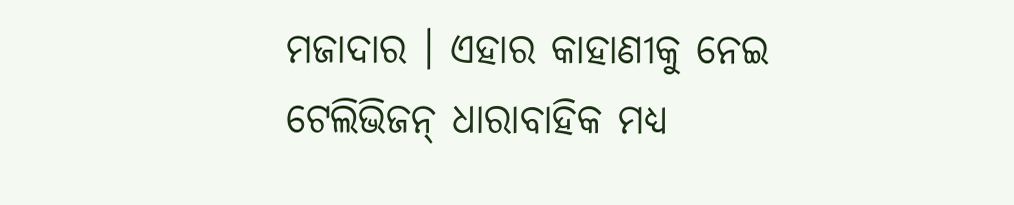ମଜାଦାର । ଏହାର କାହାଣୀକୁ ନେଇ ଟେଲିଭିଜନ୍ ଧାରାବାହିକ ମଧ୍ୟ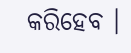କରିହେବ ।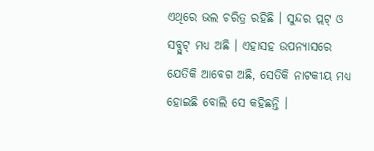ଏଥିରେ ଭଲ ଚରିତ୍ର ରହିଛି । ସୁନ୍ଦର ପ୍ଲଟ୍ ଓ ସବ୍ପ୍ଲଟ୍ ମଧ୍ୟ ଅଛି । ଏହାସହ ଉପନ୍ୟାସରେ ଯେତିକି ଆବେଗ ଅଛି, ସେତିକି ନାଟକୀୟ ମଧ୍ୟ ହୋଇଛି ବୋଲି ସେ କହିଛନ୍ତି ।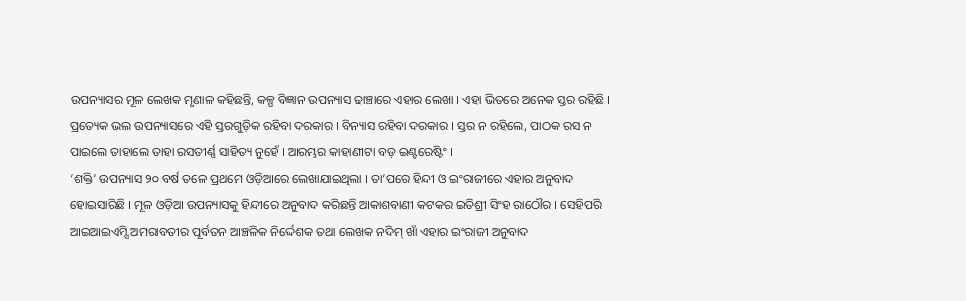ଉପନ୍ୟାସର ମୂଳ ଲେଖକ ମୃଣାଳ କହିଛନ୍ତି, କଳ୍ପ ବିଜ୍ଞାନ ଉପନ୍ୟାସ ଢାଞ୍ଚାରେ ଏହାର ଲେଖା । ଏହା ଭିତରେ ଅନେକ ସ୍ତର ରହିଛି । ପ୍ରତ୍ୟେକ ଭଲ ଉପନ୍ୟାସରେ ଏହି ସ୍ତରଗୁଡ଼ିକ ରହିବା ଦରକାର । ବିନ୍ୟାସ ରହିବା ଦରକାର । ସ୍ତର ନ ରହିଲେ, ପାଠକ ରସ ନ ପାଇଲେ ତାହାଲେ ତାହା ରସତୀର୍ଣ୍ଣ ସାହିତ୍ୟ ନୁହେଁ । ଆରମ୍ଭର କାହାଣୀଟା ବଡ଼ ଇଣ୍ଟରେଷ୍ଟିଂ ।
‘ଶକ୍ତି’ ଉପନ୍ୟାସ ୨୦ ବର୍ଷ ତଳେ ପ୍ରଥମେ ଓଡ଼ିଆରେ ଲେଖାଯାଇଥିଲା । ତା’ପରେ ହିନ୍ଦୀ ଓ ଇଂରାଜୀରେ ଏହାର ଅନୁବାଦ ହୋଇସାରିଛି । ମୂଳ ଓଡ଼ିଆ ଉପନ୍ୟାସକୁ ହିନ୍ଦୀରେ ଅନୁବାଦ କରିଛନ୍ତି ଆକାଶବାଣୀ କଟକର ଇତିଶ୍ରୀ ସିଂହ ରାଠୌର । ସେହିପରି ଆଇଆଇଏମ୍ସି ଅମରାବତୀର ପୂର୍ବତନ ଆଞ୍ଚଳିକ ନିର୍ଦ୍ଦେଶକ ତଥା ଲେଖକ ନଦିମ୍ ଖାଁ ଏହାର ଇଂରାଜୀ ଅନୁବାଦ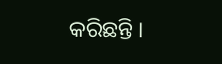କରିଛନ୍ତି ।